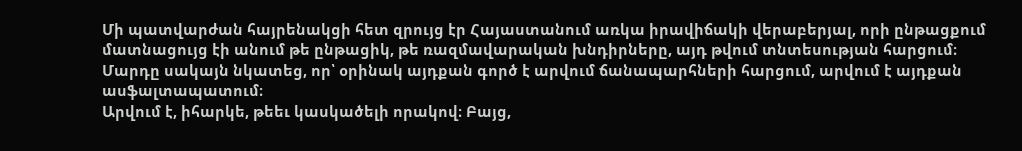Մի պատվարժան հայրենակցի հետ զրույց էր Հայաստանում առկա իրավիճակի վերաբերյալ, որի ընթացքում մատնացույց էի անում թե ընթացիկ, թե ռազմավարական խնդիրները, այդ թվում տնտեսության հարցում։
Մարդը սակայն նկատեց, որ՝ օրինակ այդքան գործ է արվում ճանապարհների հարցում, արվում է այդքան ասֆալտապատում։
Արվում է, իհարկե, թեեւ կասկածելի որակով։ Բայց,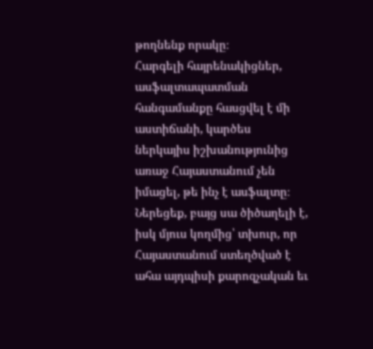թողնենք որակը։
Հարգելի հայրենակիցներ, ասֆալտապատման հանգամանքը հասցվել է մի աստիճանի, կարծես ներկայիս իշխանությունից առաջ Հայաստանում չեն իմացել, թե ինչ է ասֆալտը։ Ներեցեք, բայց սա ծիծաղելի է, իսկ մյուս կողմից՝ տխուր, որ Հայաստանում ստեղծված է ահա այդպիսի քարոզչական եւ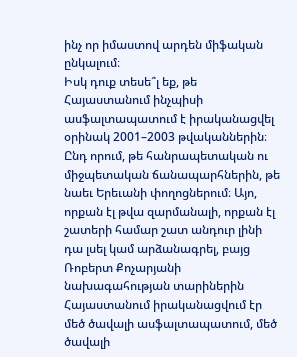ինչ որ իմաստով արդեն միֆական ընկալում։
Իսկ դուք տեսե՞լ եք, թե Հայաստանում ինչպիսի ասֆալտապատում է իրականացվել օրինակ 2001–2003 թվականներին։ Ընդ որում, թե հանրապետական ու միջպետական ճանապարհներին, թե նաեւ Երեւանի փողոցներում։ Այո, որքան էլ թվա զարմանալի, որքան էլ շատերի համար շատ անդուր լինի դա լսել կամ արձանագրել, բայց Ռոբերտ Քոչարյանի նախագահության տարիներին Հայաստանում իրականացվում էր մեծ ծավալի ասֆալտապատում, մեծ ծավալի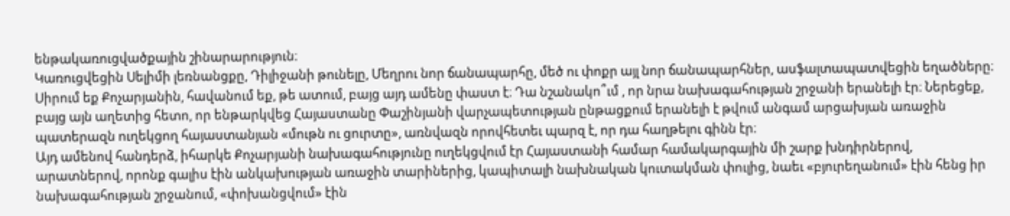ենթակառուցվածքային շինարարություն։
Կառուցվեցին Սելիմի լեռնանցքը, Դիլիջանի թունելը, Մեղրու նոր ճանապարհը, մեծ ու փոքր այլ նոր ճանապարհներ, ասֆալտապատվեցին եղածները։ Սիրում եք Քոչարյանին, հավանում եք, թե ատում, բայց այդ ամենը փաստ է։ Դա նշանակո՞ւմ , որ նրա նախագահության շրջանի երանելի էր։ Ներեցեք, բայց այն աղետից հետո, որ ենթարկվեց Հայաստանը Փաշինյանի վարչապետության ընթացքում երանելի է թվում անգամ արցախյան առաջին պատերազն ուղեկցող հայաստանյան «մութն ու ցուրտը», առնվազն որովհետեւ պարզ է, որ դա հաղթելու գինն էր։
Այդ ամենով հանդերձ, իհարկե Քոչարյանի նախագահությունը ուղեկցվում էր Հայաստանի համար համակարգային մի շարք խնդիրներով, արատներով, որոնք գալիս էին անկախության առաջին տարիներից, կապիտալի նախնական կուտակման փուլից, նաեւ «բյուրեղանում» էին հենց իր նախագահության շրջանում, «փոխանցվում» էին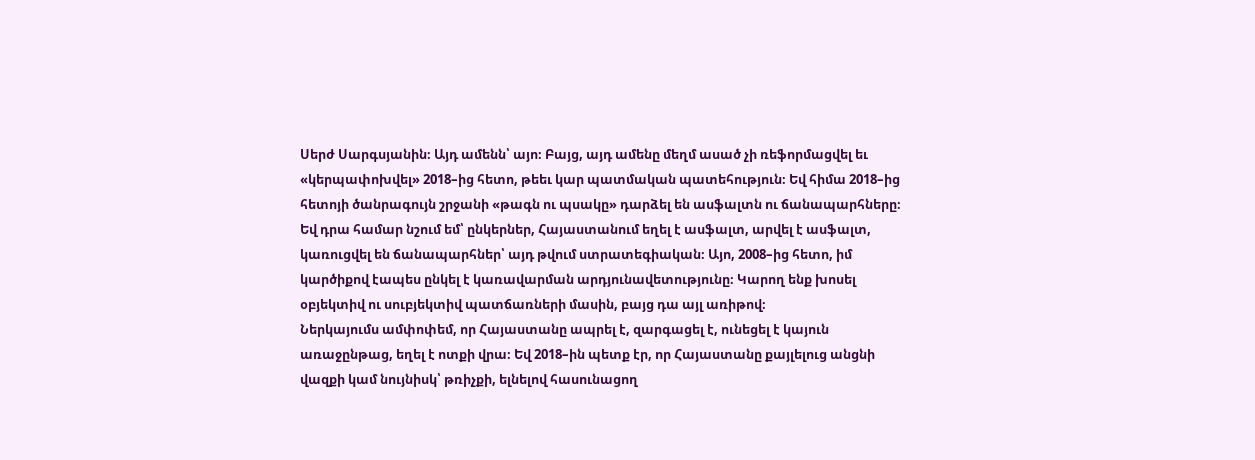Սերժ Սարգսյանին։ Այդ ամենն՝ այո։ Բայց, այդ ամենը մեղմ ասած չի ռեֆորմացվել եւ «կերպափոխվել» 2018–ից հետո, թեեւ կար պատմական պատեհություն։ Եվ հիմա 2018–ից հետոյի ծանրագույն շրջանի «թագն ու պսակը» դարձել են ասֆալտն ու ճանապարհները։
Եվ դրա համար նշում եմ՝ ընկերներ, Հայաստանում եղել է ասֆալտ, արվել է ասֆալտ, կառուցվել են ճանապարհներ՝ այդ թվում ստրատեգիական։ Այո, 2008–ից հետո, իմ կարծիքով էապես ընկել է կառավարման արդյունավետությունը։ Կարող ենք խոսել օբյեկտիվ ու սուբյեկտիվ պատճառների մասին, բայց դա այլ առիթով։
Ներկայումս ամփոփեմ, որ Հայաստանը ապրել է, զարգացել է, ունեցել է կայուն առաջընթաց, եղել է ոտքի վրա։ Եվ 2018–ին պետք էր, որ Հայաստանը քայլելուց անցնի վազքի կամ նույնիսկ՝ թռիչքի, ելնելով հասունացող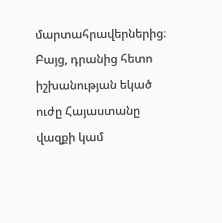մարտահրավերներից։ Բայց, դրանից հետո իշխանության եկած ուժը Հայաստանը վազքի կամ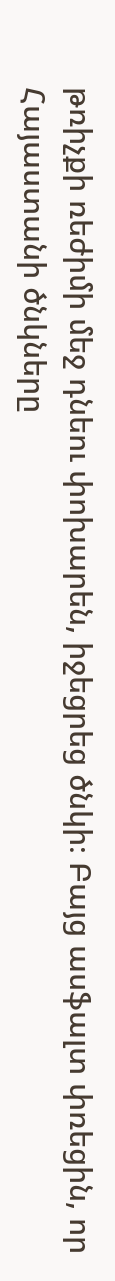թռիչքի ռեժիմի մեջ դնեու փոխարեն, իջեցրեց ծնկի։ Բայց ասֆալտ փռեցին, որ Հայաստանի ծնկները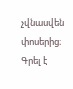չվնասվեն փոսերից։
Գրել է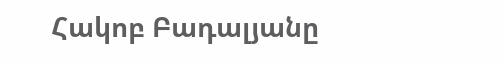Հակոբ Բադալյանը